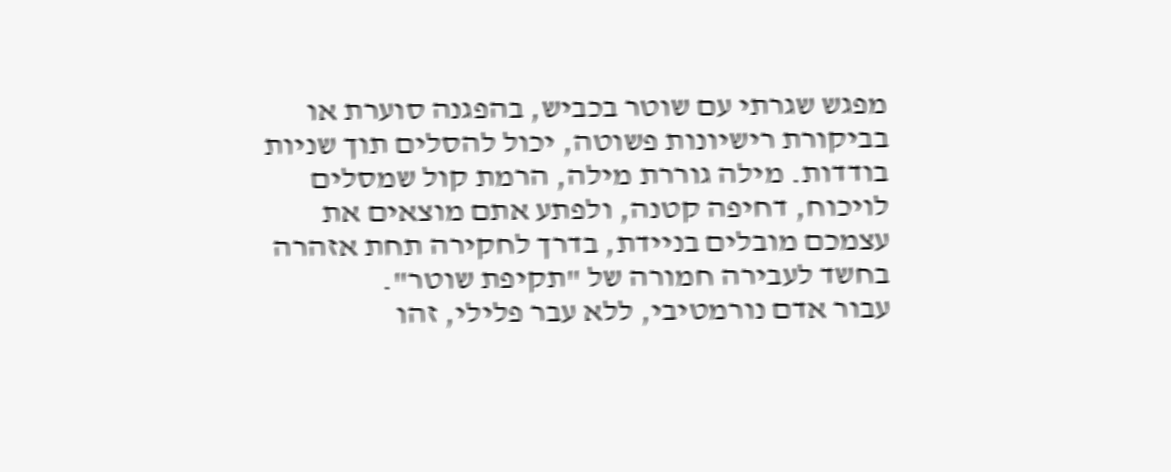מפגש שגרתי עם שוטר בכביש, בהפגנה סוערת או בביקורת רישיונות פשוטה, יכול להסלים תוך שניות בודדות. מילה גוררת מילה, הרמת קול שמסלים לויכוח, דחיפה קטנה, ולפתע אתם מוצאים את עצמכם מובלים בניידת, בדרך לחקירה תחת אזהרה בחשד לעבירה חמורה של "תקיפת שוטר".
עבור אדם נורמטיבי, ללא עבר פלילי, זהו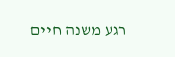רגע משנה חיים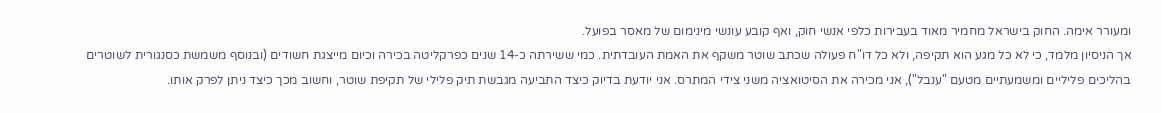ומעורר אימה. החוק בישראל מחמיר מאוד בעבירות כלפי אנשי חוק, ואף קובע עונשי מינימום של מאסר בפועל.
אך הניסיון מלמד, כי לא כל מגע הוא תקיפה, ולא כל דו"ח פעולה שכתב שוטר משקף את האמת העובדתית. כמי ששירתה כ-14 שנים כפרקליטה בכירה וכיום מייצגת חשודים (ובנוסף משמשת כסנגורית לשוטרים בהליכים פליליים ומשמעתיים מטעם "ענבל"), אני מכירה את הסיטואציה משני צידי המתרס. אני יודעת בדיוק כיצד התביעה מגבשת תיק פלילי של תקיפת שוטר, וחשוב מכך כיצד ניתן לפרק אותו.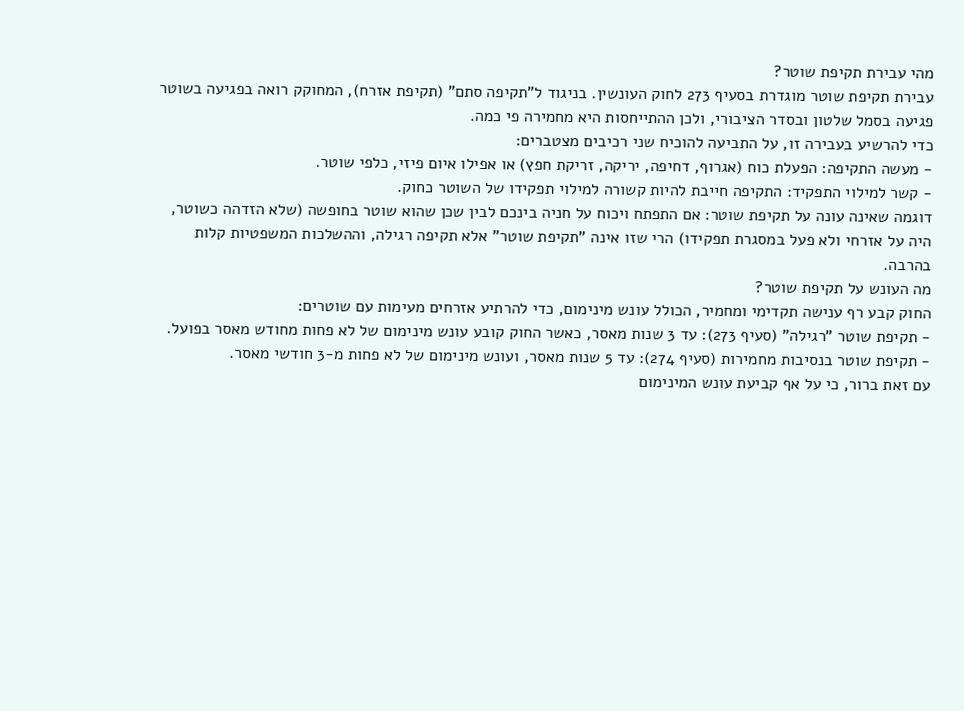מהי עבירת תקיפת שוטר?
עבירת תקיפת שוטר מוגדרת בסעיף 273 לחוק העונשין. בניגוד ל"תקיפה סתם" (תקיפת אזרח), המחוקק רואה בפגיעה בשוטר פגיעה בסמל שלטון ובסדר הציבורי, ולכן ההתייחסות היא מחמירה פי כמה.
כדי להרשיע בעבירה זו, על התביעה להוכיח שני רכיבים מצטברים:
- מעשה התקיפה: הפעלת כוח (אגרוף, דחיפה, יריקה, זריקת חפץ) או אפילו איום פיזי, כלפי שוטר.
- קשר למילוי התפקיד: התקיפה חייבת להיות קשורה למילוי תפקידו של השוטר כחוק.
דוגמה שאינה עונה על תקיפת שוטר: אם התפתח ויכוח על חניה בינכם לבין שכן שהוא שוטר בחופשה (שלא הזדהה כשוטר, היה על אזרחי ולא פעל במסגרת תפקידו) הרי שזו אינה "תקיפת שוטר" אלא תקיפה רגילה, וההשלכות המשפטיות קלות בהרבה.
מה העונש על תקיפת שוטר?
החוק קבע רף ענישה תקדימי ומחמיר, הכולל עונש מינימום, כדי להרתיע אזרחים מעימות עם שוטרים:
- תקיפת שוטר "רגילה" (סעיף 273): עד 3 שנות מאסר, כאשר החוק קובע עונש מינימום של לא פחות מחודש מאסר בפועל.
- תקיפת שוטר בנסיבות מחמירות (סעיף 274): עד 5 שנות מאסר, ועונש מינימום של לא פחות מ-3 חודשי מאסר.
עם זאת ברור, כי על אף קביעת עונש המינימום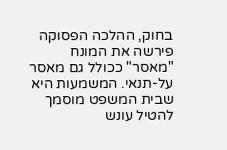בחוק, ההלכה הפסוקה פירשה את המונח "מאסר" ככולל גם מאסר על-תנאי. המשמעות היא שבית המשפט מוסמך להטיל עונש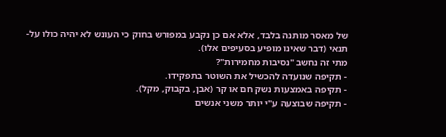של מאסר מותנה בלבד, אלא אם כן נקבע במפורש בחוק כי העונש לא יהיה כולו על-תנאי (דבר שאינו מופיע בסעיפים אלו).
מתי זה נחשב "נסיבות מחמירות"?
- תקיפה שנועדה להכשיל את השוטר בתפקידו.
- תקיפה באמצעות נשק חם או קר (אבן, בקבוק, מקל).
- תקיפה שבוצעה ע"י יותר משני אנשים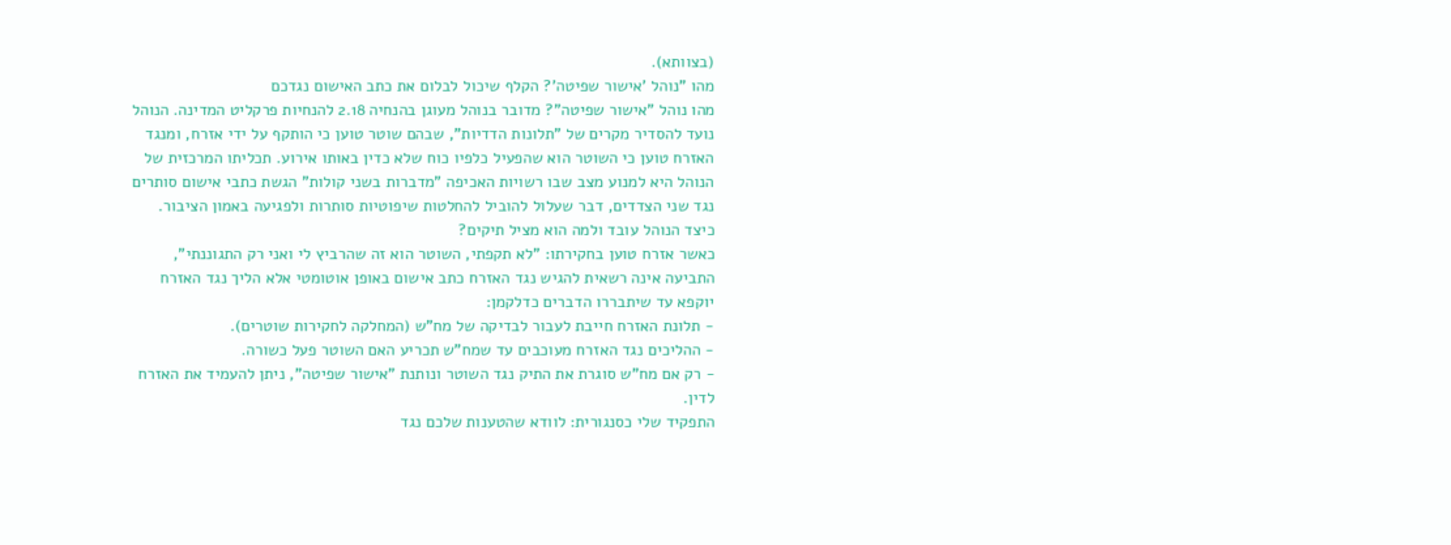(בצוותא).
מהו "נוהל 'אישור שפיטה'? הקלף שיכול לבלום את כתב האישום נגדכם
מהו נוהל "אישור שפיטה"? מדובר בנוהל מעוגן בהנחיה 2.18 להנחיות פרקליט המדינה. הנוהל נועד להסדיר מקרים של "תלונות הדדיות", שבהם שוטר טוען כי הותקף על ידי אזרח, ומנגד האזרח טוען כי השוטר הוא שהפעיל כלפיו כוח שלא כדין באותו אירוע. תכליתו המרכזית של הנוהל היא למנוע מצב שבו רשויות האכיפה "מדברות בשני קולות" הגשת כתבי אישום סותרים נגד שני הצדדים, דבר שעלול להוביל להחלטות שיפוטיות סותרות ולפגיעה באמון הציבור.
כיצד הנוהל עובד ולמה הוא מציל תיקים?
כאשר אזרח טוען בחקירתו: "לא תקפתי, השוטר הוא זה שהרביץ לי ואני רק התגוננתי", התביעה אינה רשאית להגיש נגד האזרח כתב אישום באופן אוטומטי אלא הליך נגד האזרח יוקפא עד שיתבררו הדברים כדלקמן:
- תלונת האזרח חייבת לעבור לבדיקה של מח"ש (המחלקה לחקירות שוטרים).
- ההליכים נגד האזרח מעוכבים עד שמח"ש תכריע האם השוטר פעל כשורה.
- רק אם מח"ש סוגרת את התיק נגד השוטר ונותנת "אישור שפיטה", ניתן להעמיד את האזרח לדין.
התפקיד שלי כסנגורית: לוודא שהטענות שלכם נגד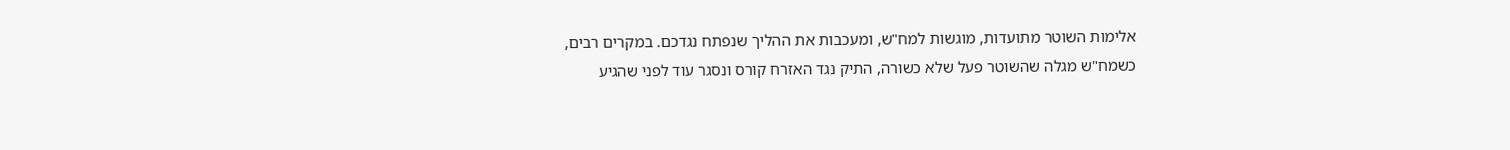אלימות השוטר מתועדות, מוגשות למח"ש, ומעכבות את ההליך שנפתח נגדכם. במקרים רבים, כשמח"ש מגלה שהשוטר פעל שלא כשורה, התיק נגד האזרח קורס ונסגר עוד לפני שהגיע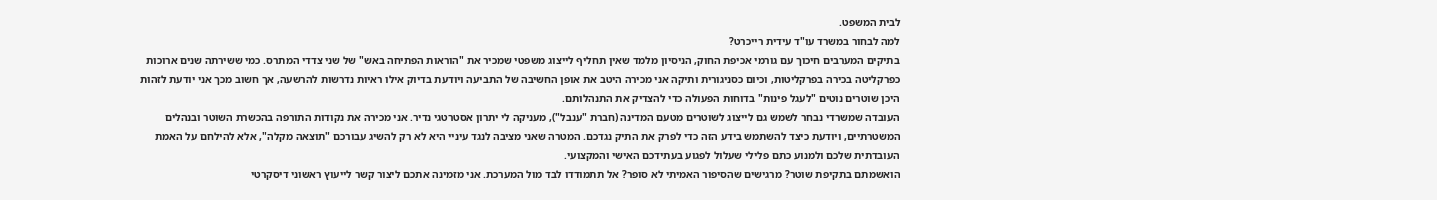לבית המשפט.
למה לבחור במשרד עו"ד עידית רייכרט?
בתיקים המערבים חיכוך עם גורמי אכיפת החוק, הניסיון מלמד שאין תחליף לייצוג משפטי שמכיר את "הוראות הפתיחה באש" של שני צדדי המתרס. כמי ששירתה שנים ארוכות כפרקליטה בכירה בפרקליטות, וכיום כסניגורית ותיקה אני מכירה היטב את אופן החשיבה של התביעה ויודעת בדיוק אילו ראיות נדרשות להרשעה, אך חשוב מכך אני יודעת לזהות היכן שוטרים נוטים "לעגל פינות" בדוחות הפעולה כדי להצדיק את התנהלותם.
העובדה שמשרדי נבחר לשמש גם לייצוג לשוטרים מטעם המדינה (חברת "ענבל"), מעניקה לי יתרון אסטרטגי נדיר. אני מכירה את נקודות התורפה בהכשרת השוטר ובנהלים המשטרתיים, ויודעת כיצד להשתמש בידע הזה כדי לפרק את התיק נגדכם. המטרה שאני מציבה לנגד עיניי היא לא רק להשיג עבורכם "תוצאה מקלה", אלא להילחם על האמת העובדתית שלכם ולמנוע כתם פלילי שעלול לפגוע בעתידכם האישי והמקצועי.
הואשמתם בתקיפת שוטר? מרגישים שהסיפור האמיתי לא סופר? אל תתמודדו לבד מול המערכת. אני מזמינה אתכם ליצור קשר לייעוץ ראשוני דיסקרטי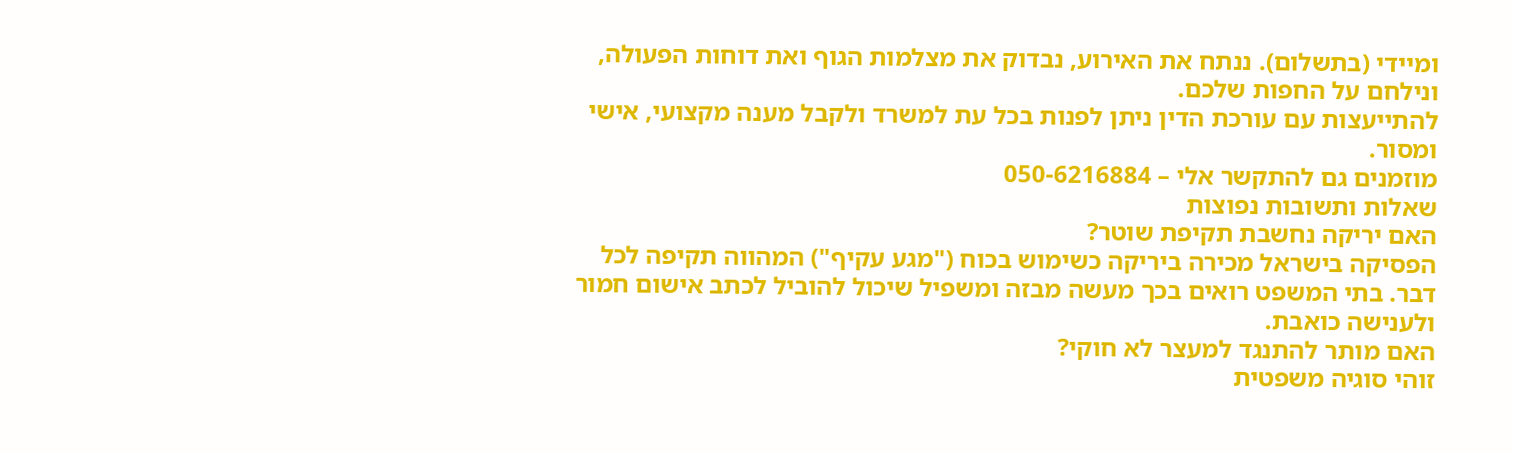ומיידי (בתשלום). ננתח את האירוע, נבדוק את מצלמות הגוף ואת דוחות הפעולה, ונילחם על החפות שלכם.
להתייעצות עם עורכת הדין ניתן לפנות בכל עת למשרד ולקבל מענה מקצועי, אישי ומסור.
מוזמנים גם להתקשר אלי – 050-6216884
שאלות ותשובות נפוצות
האם יריקה נחשבת תקיפת שוטר?
הפסיקה בישראל מכירה ביריקה כשימוש בכוח ("מגע עקיף") המהווה תקיפה לכל דבר. בתי המשפט רואים בכך מעשה מבזה ומשפיל שיכול להוביל לכתב אישום חמור ולענישה כואבת.
האם מותר להתנגד למעצר לא חוקי?
זוהי סוגיה משפטית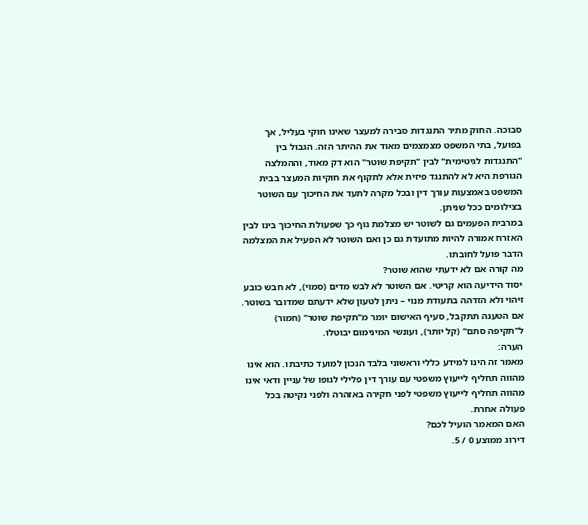סבוכה. החוק מתיר התנגדות סבירה למעצר שאינו חוקי בעליל, אך בפועל, בתי המשפט מצמצמים מאוד את ההיתר הזה. הגבול בין "התנגדות לגיטימית" לבין "תקיפת שוטר" הוא דק מאוד, וההמלצה הגורפת היא לא להתנגד פיזית אלא לתקוף את חוקיות המעצר בבית המשפט באמצעות עורך דין ובכל מקרה לתעד את החיכוך עם השוטר בצילומים ככל שניתן.
במרבית הפעמים גם לשוטר יש מצלמת גוף כך שפעולת החיכוך בינו לבין האזרח אמורה להיות מתועדת גם כן ואם השוטר לא הפעיל את המצלמה הדבר פועל לחובתו.
מה קורה אם לא ידעתי שהוא שוטר?
יסוד הידיעה הוא קריטי. אם השוטר לא לבש מדים (סמוי), לא חבש כובע זיהוי ולא הזדהה בתעודת מנוי – ניתן לטעון שלא ידעתם שמדובר בשוטר. אם הטענה תתקבל, סעיף האישום יומר מ"תקיפת שוטר" (חמור) ל"תקיפה סתם" (קל יותר), ועונשי המינימום יבוטלו.
הערה:
מאמר זה הינו למידע כללי וראשוני בלבד הנכון למועד כתיבתו. הוא אינו מהווה תחליף לייעוץ משפטי עם עורך דין פלילי לגופו של עניין ודאי אינו מהווה תחליף לייעוץ משפטי לפני חקירה באזהרה ולפני נקיטה בכל פעולה אחרת.
האם המאמר הועיל לכם?
דירוג ממוצע 0 / 5.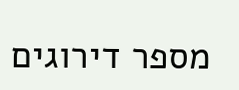מספר דירוגים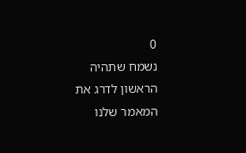0
נשמח שתהיה הראשון לדרג את המאמר שלנו